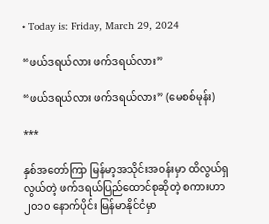• Today is: Friday, March 29, 2024

“ဖယ်ဒရယ်လား ဖက်ဒရယ်လား”

“ဖယ်ဒရယ်လား ဖက်ဒရယ်လား” (မေစစ်မုန်း)

***

နှစ်အတော်ကြာ မြန်မာ့အသိုင်းအ၀န်းမှာ ထိလွယ်ရှလွယ်တဲ့ ဖက်ဒရယ်ပြည်ထောင်စုဆိုတဲ့ စကားဟာ ၂၀၁၀ နောက်ပိုင်း မြန်မာနိုင်ငံမှာ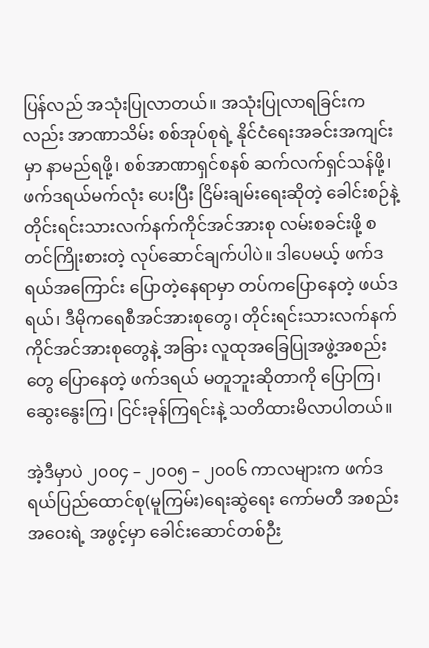ပြန်လည် အသုံးပြုလာတယ်။ အသုံးပြုလာရခြင်းကလည်း အာဏာသိမ်း စစ်အုပ်စုရဲ့ နိုင်ငံရေးအခင်းအကျင်းမှာ နာမည်ရဖို့၊ စစ်အာဏာရှင်စနစ် ဆက်လက်ရှင်သန်ဖို့၊ ဖက်ဒရယ်မက်လုံး ပေးပြီး ငြိမ်းချမ်းရေးဆိုတဲ့ ခေါင်းစဉ်နဲ့ တိုင်းရင်းသားလက်နက်ကိုင်အင်အားစု လမ်းစခင်းဖို့ စတင်ကြိုးစားတဲ့ လုပ်ဆောင်ချက်ပါပဲ။ ဒါပေမယ့် ဖက်ဒရယ်အကြောင်း ပြောတဲ့နေရာမှာ တပ်ကပြောနေတဲ့ ဖယ်ဒရယ်၊ ဒီမိုကရေစီအင်အားစုတွေ၊ တိုင်းရင်းသားလက်နက်ကိုင်အင်အားစုတွေနဲ့ အခြား လူထုအခြေပြုအဖွဲ့အစည်းတွေ ပြောနေတဲ့ ဖက်ဒရယ် မတူဘူးဆိုတာကို ပြောကြ၊ ဆွေးနွေးကြ၊ ငြင်းခုန်ကြရင်းနဲ့ သတိထားမိလာပါတယ်။

အဲ့ဒီမှာပဲ ၂၀၀၄ – ၂၀၀၅ – ၂၀၀၆ ကာလများက ဖက်ဒရယ်ပြည်ထောင်စု(မူကြမ်း)ရေးဆွဲရေး ကော်မတီ အစည်းအဝေးရဲ့ အဖွင့်မှာ ခေါင်းဆောင်တစ်ဉီး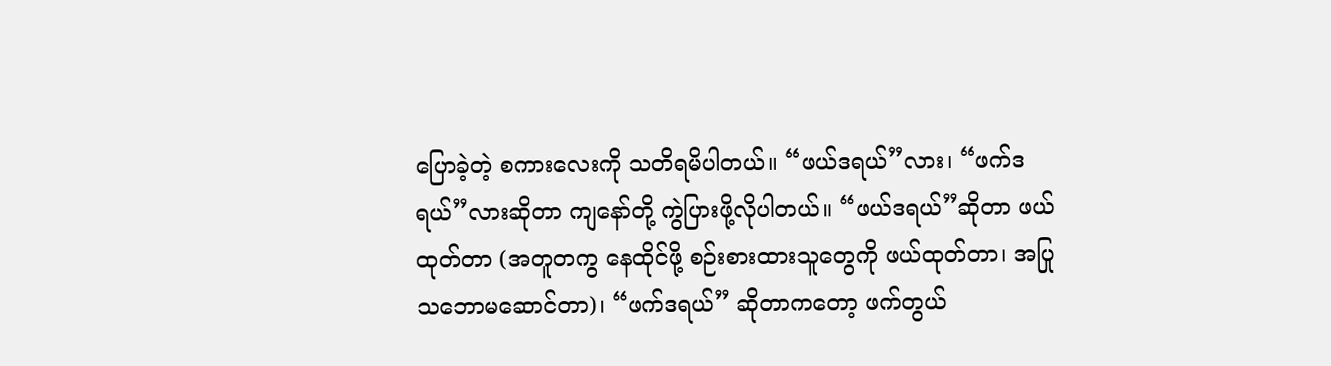ပြောခဲ့တဲ့ စကားလေးကို သတိရမိပါတယ်။ “ဖယ်ဒရယ်”လား၊ “ဖက်ဒရယ်”လားဆိုတာ ကျနော်တို့ ကွဲပြားဖို့လိုပါတယ်။ “ဖယ်ဒရယ်”ဆိုတာ ဖယ်ထုတ်တာ (အတူတကွ နေထိုင်ဖို့ စဉ်းစားထားသူတွေကို ဖယ်ထုတ်တာ၊ အပြုသဘောမဆောင်တာ)၊ “ဖက်ဒရယ်” ဆိုတာကတော့ ဖက်တွယ်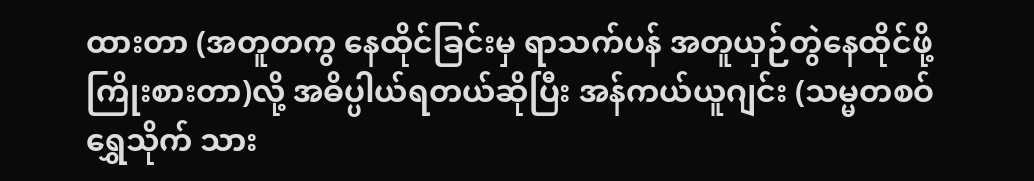ထားတာ (အတူတကွ နေထိုင်ခြင်းမှ ရာသက်ပန် အတူယှဉ်တွဲနေထိုင်ဖို့ ကြိုးစားတာ)လို့ အဓိပ္ပါယ်ရတယ်ဆိုပြီး အန်ကယ်ယူဂျင်း (သမ္မတစဝ်ရွှေသိုက် သား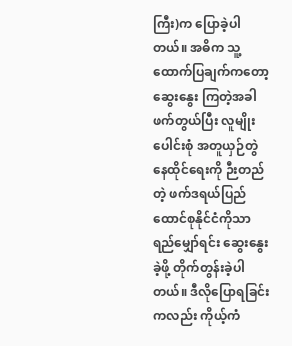ကြီး)က ပြောခဲ့ပါတယ်။ အဓိက သူ့ထောက်ပြချက်ကတော့ ဆွေးနွေး ကြတဲ့အခါ ဖက်တွယ်ပြီး လူမျိုးပေါင်းစုံ အတူယှဉ်တွဲနေထိုင်ရေးကို ဉီးတည်တဲ့ ဖက်ဒရယ်ပြည်ထောင်စုနိုင်ငံကိုသာ ရည်မျှော်ရင်း ဆွေးနွေးခဲ့ဖို့ တိုက်တွန်းခဲ့ပါတယ်။ ဒီလိုပြောရခြင်းကလည်း ကိုယ့်ကံ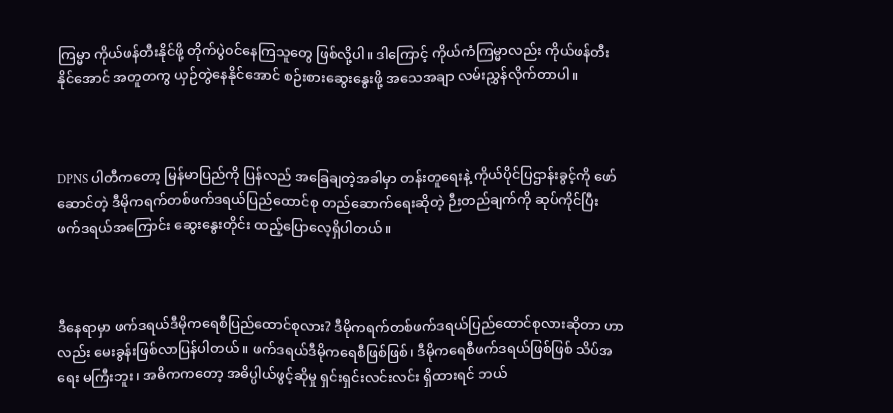ကြမ္မာ ကိုယ်ဖန်တီးနိုင်ဖို့ တိုက်ပွဲ၀င်နေကြသူတွေ ဖြစ်လို့ပါ။ ဒါကြောင့် ကိုယ်ကံကြမ္မာလည်း ကိုယ်ဖန်တီးနိုင်အောင် အတူတကွ ယှဉ်တွဲနေနိုင်အောင် စဉ်းစားဆွေးနွေးဖို့ အသေအချာ လမ်းညွှန်လိုက်တာပါ။



DPNS ပါတီကတော့ မြန်မာပြည်ကို ပြန်လည် အခြေချတဲ့အခါမှာ တန်းတူရေးနဲ့ ကိုယ်ပိုင်ပြဌာန်းခွင့်ကို ဖော်ဆောင်တဲ့ ဒီမိုကရက်တစ်ဖက်ဒရယ်ပြည်ထောင်စု တည်ဆောက်ရေးဆိုတဲ့ ဉီးတည်ချက်ကို ဆုပ်ကိုင်ပြီး ဖက်ဒရယ်အကြောင်း ဆွေးနွေးတိုင်း ထည့်ပြောလေ့ရှိပါတယ်။



ဒီနေရာမှာ ဖက်ဒရယ်ဒီမိုကရေစီပြည်ထောင်စုလား? ဒီမိုကရက်တစ်ဖက်ဒရယ်ပြည်ထောင်စုလားဆိုတာ ဟာလည်း မေးခွန်းဖြစ်လာပြန်ပါတယ်။ ဖက်ဒရယ်ဒီမိုကရေစီဖြစ်ဖြစ်၊ ဒီမိုကရေစီဖက်ဒရယ်ဖြစ်ဖြစ် သိပ်အရေး မကြီးဘူး၊ အဓိကကတော့ အဓိပ္ပါယ်ဖွင့်ဆိုမှု ရှင်းရှင်းလင်းလင်း ရှိထားရင် ဘယ်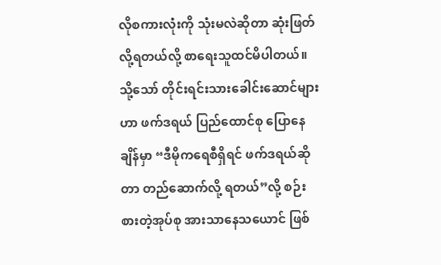လိုစကားလုံးကို သုံးမလဲဆိုတာ ဆုံးဖြတ်လို့ရတယ်လို့ စာရေးသူထင်မိပါတယ်။ သို့သော် တိုင်းရင်းသားခေါင်းဆောင်များဟာ ဖက်ဒရယ် ပြည်ထောင်စု ပြောနေချိန်မှာ “ဒီမိုကရေစီရှိရင် ဖက်ဒရယ်ဆိုတာ တည်ဆောက်လို့ ရတယ်”လို့ စဉ်းစားတဲ့အုပ်စု အားသာ‌နေသယောင် ဖြစ်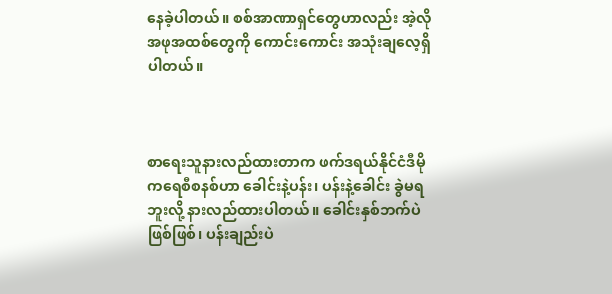နေခဲ့ပါတယ်။ စစ်အာဏာရှင်တွေဟာလည်း အဲ့လို အဖုအထစ်တွေကို ကောင်းကောင်း အသုံးချလေ့ရှိပါတယ်။



စာရေးသူနားလည်ထားတာက ဖက်ဒရယ်နိုင်ငံဒီမိုကရေစီစနစ်ဟာ ခေါင်းနဲ့ပန်း၊ ပန်းနဲ့ခေါင်း ခွဲမရဘူးလို့ နားလည်ထားပါတယ်။ ခေါင်းနှစ်ဘက်ပဲဖြစ်ဖြစ်၊ ပန်းချည်းပဲ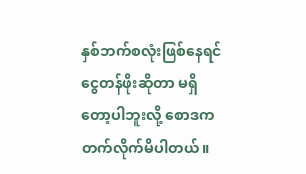နှစ်ဘက်စလုံးဖြစ်နေရင် ငွေတန်ဖိုးဆိုတာ မရှိတော့ပါဘူးလို့ စောဒကတက်လိုက်မိပါတယ်။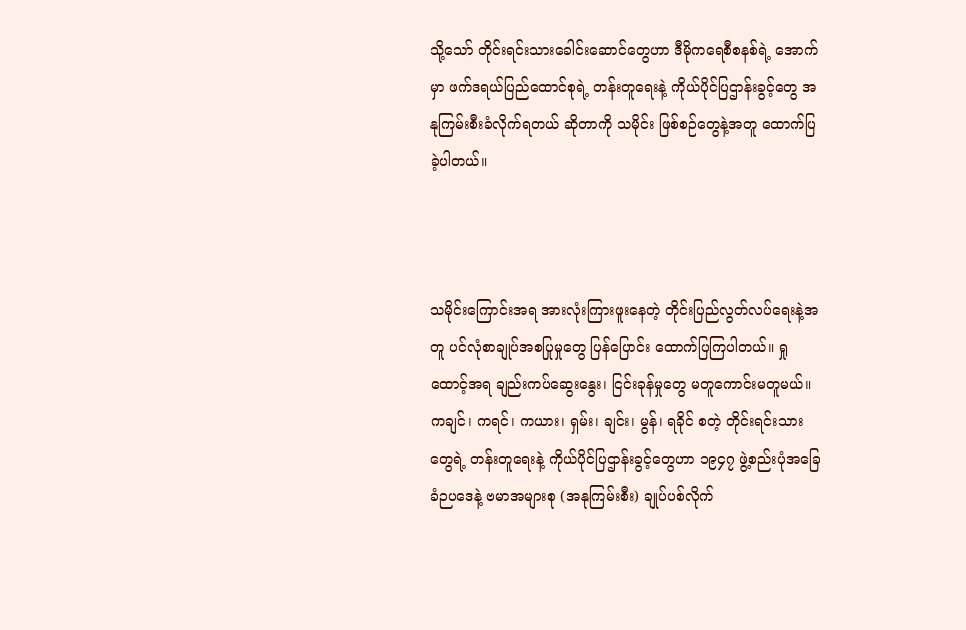သို့သော် တိုင်းရင်းသားခေါင်းဆောင်တွေဟာ ဒီမိုကရေစီစနစ်ရဲ့ အောက် မှာ ဖက်ဒရယ်ပြည်ထောင်စုရဲ့ တန်းတူရေးနဲ့ ကိုယ်ပိုင်ပြဌာန်းခွင့်တွေ အနုကြမ်းစီးခံလိုက်ရတယ် ဆိုတာကို သမိုင်း ဖြစ်စဉ်တွေနဲ့အတူ ထောက်ပြခဲ့ပါတယ်။



သမိုင်းကြောင်းအရ အားလုံးကြားဖူးနေတဲ့ တိုင်းပြည်လွတ်လပ်ရေးနဲ့အတူ ပင်လုံစာချုပ်အစပြုမှုတွေ ပြန်ပြောင်း ထောက်ပြကြပါတယ်။ ရှုထောင့်အရ ချည်းကပ်ဆွေးနွေး၊ ငြင်းခုန်မှု‌တွေ မတူကောင်းမတူမယ်။ ကချင်၊ ကရင်၊ ကယား၊ ရှမ်း၊ ချင်း၊ မွန်၊ ရခိုင် စတဲ့ တိုင်းရင်းသားတွေရဲ့ တန်းတူရေးနဲ့ ကိုယ်ပိုင်ပြဌာန်းခွင့်‌တွေဟာ ၁၉၄၇ ဖွဲ့စည်းပုံအခြေခံဉပဒေနဲ့ ဗမာအများစု (အနုကြမ်းစီး) ချုပ်ပစ်လိုက်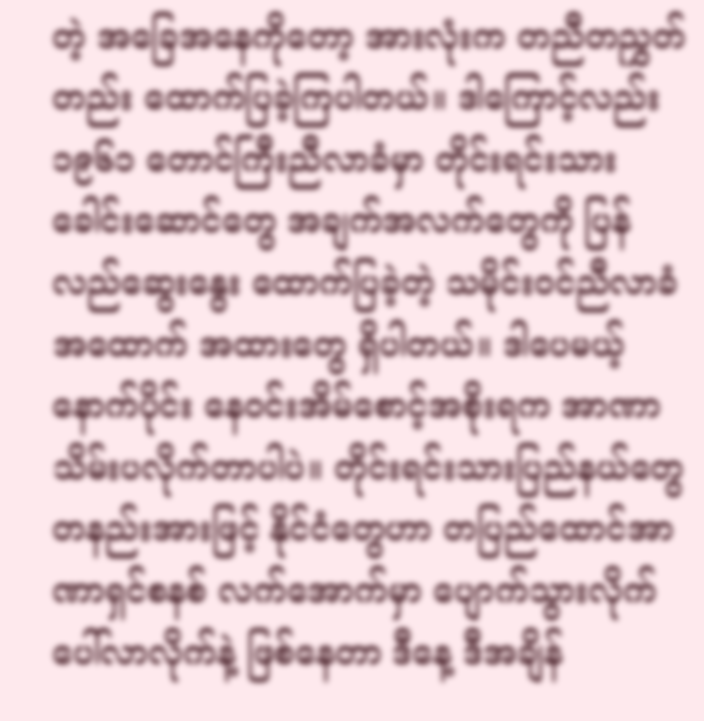တဲ့ အခြေအနေကိုတော့ အားလုံးက တညီတညွှတ်တည်း ထောက်ပြခဲ့ကြပါတယ်။ ဒါကြောင့်လည်း ၁၉၆၁ တောင်ကြီးညီလာခံမှာ တိုင်းရင်းသား ခေါင်းဆောင်တွေ အချက်အလက်တွေကို ပြန်လည်ဆွေးနွေး ထောက်ပြခဲ့တဲ့ သမိုင်း၀င်ညီလာခံ အထောက် အထားတွေ ရှိပါတယ်။ ဒါပေမယ့် နောက်ပိုင်း နေ၀င်းအိမ်စောင့်အစိုးရက အာဏာသိမ်းပလိုက်တာပါပဲ။ တိုင်းရင်းသားပြည်နယ်တွေ တနည်းအားဖြင့် နိုင်ငံတွေဟာ တပြည်ထောင်အာဏာရှင်စနစ် လက်အောက်မှာ ပျောက်သွားလိုက် ပေါ်လာလိုက်နဲ့ ဖြစ်နေတာ ဒီနေ့ ဒီအချိန်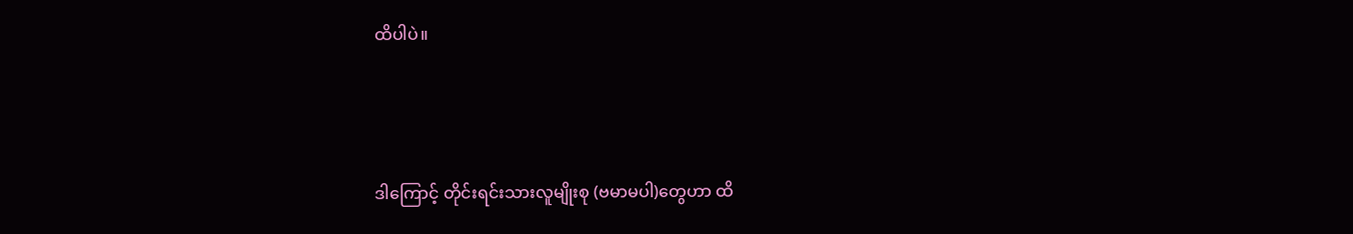ထိပါပဲ။



ဒါကြောင့် တိုင်းရင်းသားလူမျိုးစု (ဗမာမပါ)တွေဟာ ထိ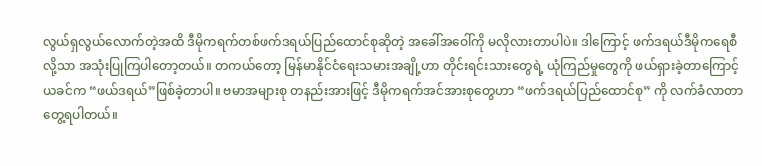လွယ်ရှလွယ်လောက်တဲ့အထိ ဒီမိုကရက်တစ်ဖက်ဒရယ်ပြည်ထောင်စုဆိုတဲ့ အခေါ်အဝေါ်ကို မလိုလားတာပါပဲ။ ဒါကြောင့် ဖက်ဒရယ်ဒီမိုကရေစီလို့သာ အသုံးပြုကြပါတော့တယ်။ တကယ်တော့ မြန်မာနိုင်ငံရေးသမားအချို့ဟာ တိုင်းရင်းသားတွေရဲ့ ယုံကြည်မှုတွေကို ဖယ်ရှားခဲ့တာကြောင့် ယခင်က “ဖယ်ဒရယ်”ဖြစ်ခဲ့တာပါ။ ဗမာအများစု တနည်းအားဖြင့် ဒီမိုကရက်အင်အားစုတွေဟာ “ဖက်ဒရယ်ပြည်ထောင်စု” ကို လက်ခံလာတာ တွေ့ရပါတယ်။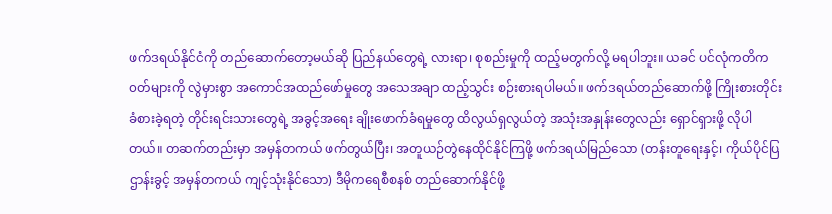ဖက်ဒရယ်နိုင်ငံကို တည်ဆောက်တော့မယ်ဆို ပြည်နယ်တွေရဲ့ လားရာ၊ စုစည်းမှုကို ထည့်မတွက်လို့ မရပါဘူး။ ယခင် ပင်လုံကတိက၀တ်များကို လွဲမှားစွာ အကောင်အထည်ဖော်မှုတွေ အသေအချာ ထည့်သွင်း စဉ်းစားရပါမယ်။ ဖက်ဒရယ်တည်ဆောက်ဖို့ ကြိုးစားတိုင်း ခံစားခဲ့ရတဲ့ တိုင်းရင်းသားတွေရဲ့ အခွင့်အရေး ချိုးဖောက်ခံရမှုတွေ ထိလွယ်ရှလွယ်တဲ့ အသုံးအနှုန်းတွေလည်း ရှောင်ရှားဖို့ လိုပါတယ်။ တဆက်တည်းမှာ အမှန်တကယ် ဖက်တွယ်ပြီး၊ အတူယဉ်တွဲနေထိုင်နိုင်ကြဖို့ ဖက်ဒရယ်မြည်သော (တန်းတူရေးနှင့်၊ ကိုယ်ပိုင်ပြဌာန်းခွင့် အမှန်တကယ် ကျင့်သုံးနိုင်သော) ဒီမိုကရေစီစနစ် တည်ဆောက်နိုင်ဖို့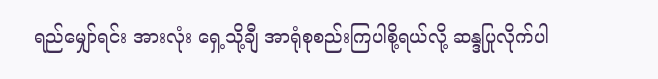ရည်မျှော်ရင်း အားလုံး ရှေ့သို့ချီ အာရုံစုစည်းကြပါစို့ရယ်လို့ ဆန္ဒပြုလိုက်ပါ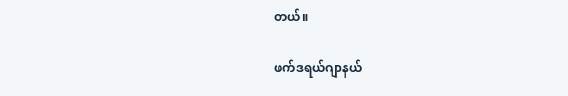တယ်။

ဖက်ဒရယ်ဂျာနယ်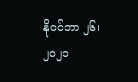နိုဝင်ဘာ ၂၆၊ ၂၀၂၁